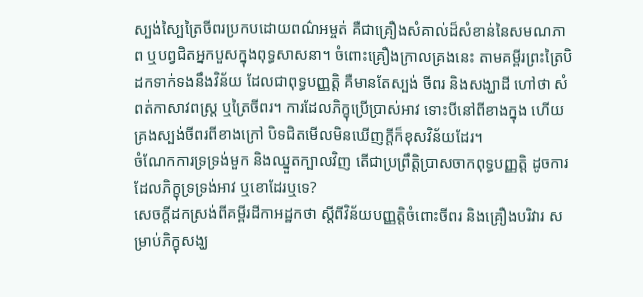ស្បង់ស្បៃត្រៃចីពរប្រកបដោយពណ៌អម្ចត់ គឺជាគ្រឿងសំគាល់ដ៏សំខាន់នៃសមណភាព ឬបព្វជិតអ្នកបួសក្នុងពុទ្ធសាសនា។ ចំពោះគ្រឿងក្រាលគ្រងនេះ តាមគម្ពីរព្រះត្រៃបិដកទាក់ទងនឹងវិន័យ ដែលជាពុទ្ធបញ្ញត្តិ គឺមានតែស្បង់ ចីពរ និងសង្ឃាដី ហៅថា សំពត់កាសាវពស្ត្រ ឬត្រៃចីពរ។ ការដែលភិក្ខុប្រើប្រាស់អាវ ទោះបីនៅពីខាងក្នុង ហើយគ្រងស្បង់ចីពរពីខាងក្រៅ បិទជិតមើលមិនឃើញក្ដីក៏ខុសវិន័យដែរ។
ចំណែកការទ្រទ្រង់មួក និងឈ្នួតក្បាលវិញ តើជាប្រព្រឹត្តិប្រាសចាកពុទ្ធបញ្ញត្តិ ដូចការដែលភិក្ខុទ្រទ្រង់អាវ ឬខោដែរឬទេ?
សេចក្ដីដកស្រង់ពីគម្ពីរដីកាអដ្ឋកថា ស្ដីពីវិន័យបញ្ញត្តិចំពោះចីពរ និងគ្រឿងបរិវារ សម្រាប់ភិក្ខុសង្ឃ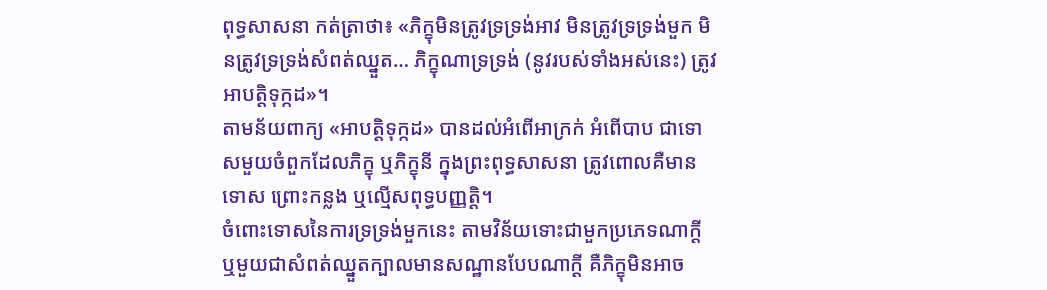ពុទ្ធសាសនា កត់ត្រាថា៖ «ភិក្ខុមិនត្រូវទ្រទ្រង់អាវ មិនត្រូវទ្រទ្រង់មួក មិនត្រូវទ្រទ្រង់សំពត់ឈ្នួត… ភិក្ខុណាទ្រទ្រង់ (នូវរបស់ទាំងអស់នេះ) ត្រូវអាបត្តិទុក្កដ»។
តាមន័យពាក្យ «អាបត្តិទុក្កដ» បានដល់អំពើអាក្រក់ អំពើបាប ជាទោសមួយចំពួកដែលភិក្ខុ ឬភិក្ខុនី ក្នុងព្រះពុទ្ធសាសនា ត្រូវពោលគឺមានទោស ព្រោះកន្លង ឬល្មើសពុទ្ធបញ្ញត្តិ។
ចំពោះទោសនៃការទ្រទ្រង់មួកនេះ តាមវិន័យទោះជាមួកប្រភេទណាក្ដី ឬមួយជាសំពត់ឈ្នួតក្បាលមានសណ្ឋានបែបណាក្ដី គឺភិក្ខុមិនអាច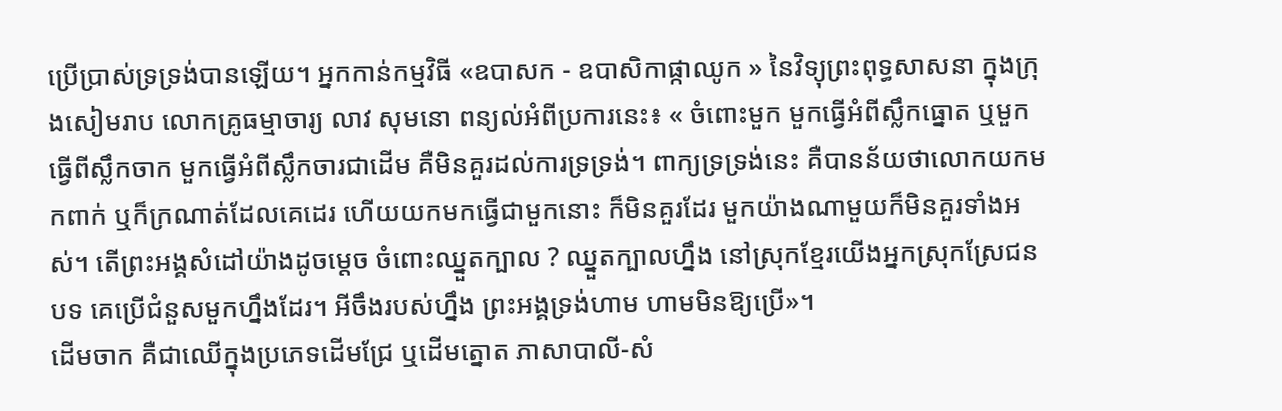ប្រើប្រាស់ទ្រទ្រង់បានឡើយ។ អ្នកកាន់កម្មវិធី «ឧបាសក - ឧបាសិកាផ្កាឈូក » នៃវិទ្យុព្រះពុទ្ធសាសនា ក្នុងក្រុងសៀមរាប លោកគ្រូធម្មាចារ្យ លាវ សុមនោ ពន្យល់អំពីប្រការនេះ៖ « ចំពោះមួក មួកធ្វើអំពីស្លឹកធ្នោត ឬមួកធ្វើពីស្លឹកចាក មួកធ្វើអំពីស្លឹកចារជាដើម គឺមិនគួរដល់ការទ្រទ្រង់។ ពាក្យទ្រទ្រង់នេះ គឺបានន័យថាលោកយកមកពាក់ ឬក៏ក្រណាត់ដែលគេដេរ ហើយយកមកធ្វើជាមួកនោះ ក៏មិនគួរដែរ មួកយ៉ាងណាមួយក៏មិនគួរទាំងអស់។ តើព្រះអង្គសំដៅយ៉ាងដូចម្ដេច ចំពោះឈ្នួតក្បាល ? ឈ្នួតក្បាលហ្នឹង នៅស្រុកខ្មែរយើងអ្នកស្រុកស្រែជនបទ គេប្រើជំនួសមួកហ្នឹងដែរ។ អីចឹងរបស់ហ្នឹង ព្រះអង្គទ្រង់ហាម ហាមមិនឱ្យប្រើ»។
ដើមចាក គឺជាឈើក្នុងប្រភេទដើមជ្រែ ឬដើមត្នោត ភាសាបាលី-សំ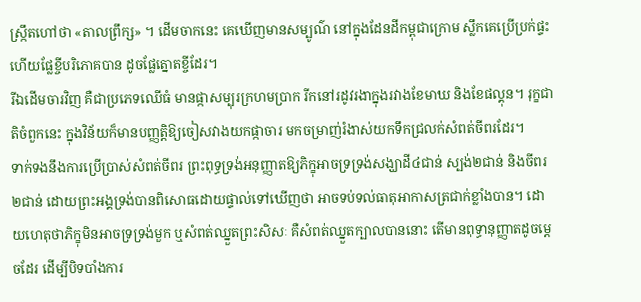ស្ក្រឹតហៅថា «តាលព្រឹក្ស» ។ ដើមចាកនេះ គេឃើញមានសម្បូណ៌ នៅក្នុងដែនដីកម្ពុជាក្រោម ស្លឹកគេប្រើប្រក់ផ្ទះ ហើយផ្លែខ្ចីបរិភោគបាន ដូចផ្លែត្នោតខ្ចីដែរ។
រីឯដើមចារវិញ គឺជាប្រភេទឈើធំ មានផ្កាសម្បុរក្រហមប្រាក រីកនៅរដូវរងាក្នុងរវាងខែមាឃ និងខែផល្គុន។ រុក្ខជាតិចំពួកនេះ ក្នុងវិន័យក៏មានបញ្ញត្តិឱ្យចៀសវាងយកផ្កាចារ មកចម្រាញ់រំងាស់យកទឹកជ្រលក់សំពត់ចីពរដែរ។
ទាក់ទងនឹងការប្រើប្រាស់សំពត់ចីពរ ព្រះពុទ្ធទ្រង់អនុញ្ញាតឱ្យភិក្ខុអាចទ្រទ្រង់សង្ឃាដី៤ជាន់ ស្បង់២ជាន់ និងចីពរ២ជាន់ ដោយព្រះអង្គទ្រង់បានពិសោធដោយផ្ទាល់ទៅឃើញថា អាចទប់ទល់ធាតុអាកាសត្រជាក់ខ្លាំងបាន។ ដោយហេតុថាភិក្ខុមិនអាចទ្រទ្រង់មួក ឬសំពត់ឈ្នួតព្រះសិសៈ គឺសំពត់ឈ្នួតក្បាលបាននោះ តើមានពុទ្ធានុញ្ញាតដូចម្ដេចដែរ ដើម្បីបិទបាំងការ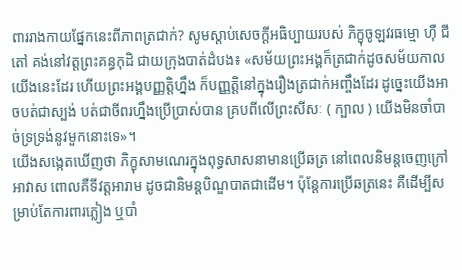ពាររាងកាយផ្នែកនេះពីភាពត្រជាក់? សូមស្ដាប់សេចក្ដីអធិប្បាយរបស់ ភិក្ខុចូឡវរធម្មោ ហ៊ឺ ជីតៅ គង់នៅវត្តព្រះគន្ធកុដិ ជាយក្រុងបាត់ដំបង៖ «សម័យព្រះអង្គក៏ត្រជាក់ដូចសម័យកាលយើងនេះដែរ ហើយព្រះអង្គបញ្ញត្តិហ្នឹង ក៏បញ្ញត្តិនៅក្នុងរឿងត្រជាក់អញ្ចឹងដែរ ដូច្នេះយើងអាចបត់ជាស្បង់ បត់ជាចីពរហ្នឹងប្រើប្រាស់បាន គ្របពីលើព្រះសីសៈ ( ក្បាល ) យើងមិនចាំបាច់ទ្រទ្រង់នូវមួកនោះទេ»។
យើងសង្កេតឃើញថា ភិក្ខុសាមណេរក្នុងពុទ្ធសាសនាមានប្រើឆត្រ នៅពេលនិមន្តចេញក្រៅអាវាស ពោលគឺទីវត្តអារាម ដូចជានិមន្តបិណ្ឌបាតជាដើម។ ប៉ុន្តែការប្រើឆត្រនេះ គឺដើម្បីសម្រាប់តែការពារភ្លៀង ឬបាំ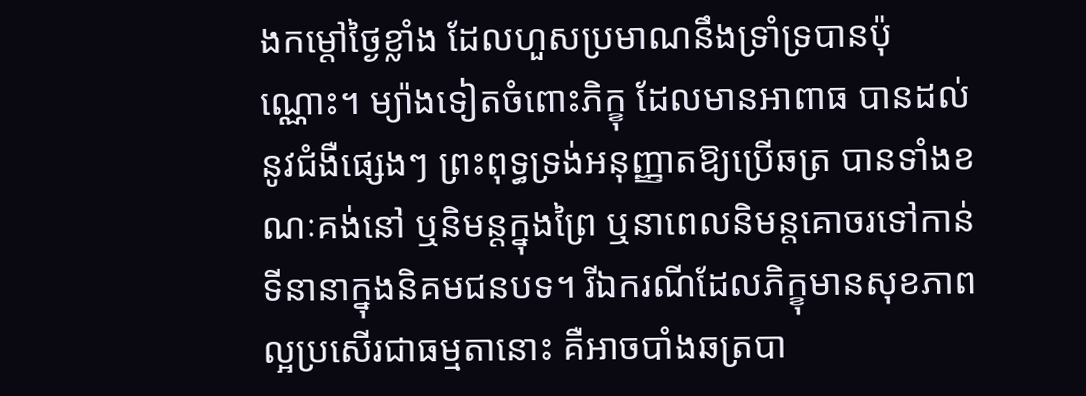ងកម្ដៅថ្ងៃខ្លាំង ដែលហួសប្រមាណនឹងទ្រាំទ្របានប៉ុណ្ណោះ។ ម្យ៉ាងទៀតចំពោះភិក្ខុ ដែលមានអាពាធ បានដល់នូវជំងឺផ្សេងៗ ព្រះពុទ្ធទ្រង់អនុញ្ញាតឱ្យប្រើឆត្រ បានទាំងខណៈគង់នៅ ឬនិមន្តក្នុងព្រៃ ឬនាពេលនិមន្តគោចរទៅកាន់ទីនានាក្នុងនិគមជនបទ។ រីឯករណីដែលភិក្ខុមានសុខភាពល្អប្រសើរជាធម្មតានោះ គឺអាចបាំងឆត្របា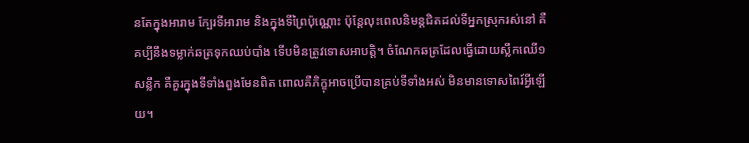នតែក្នុងអារាម ក្បែរទីអារាម និងក្នុងទីព្រៃប៉ុណ្ណោះ ប៉ុន្តែលុះពេលនិមន្តជិតដល់ទីអ្នកស្រុករស់នៅ គឺគប្បីនឹងទម្លាក់ឆត្រទុកឈប់បាំង ទើបមិនត្រូវទោសអាបត្តិ។ ចំណែកឆត្រដែលធ្វើដោយស្លឹកឈើ១សន្លឹក គឺគួរក្នុងទីទាំងពួងមែនពិត ពោលគឺភិក្ខុអាចប្រើបានគ្រប់ទីទាំងអស់ មិនមានទោសពៃរ៍អ្វីឡើយ។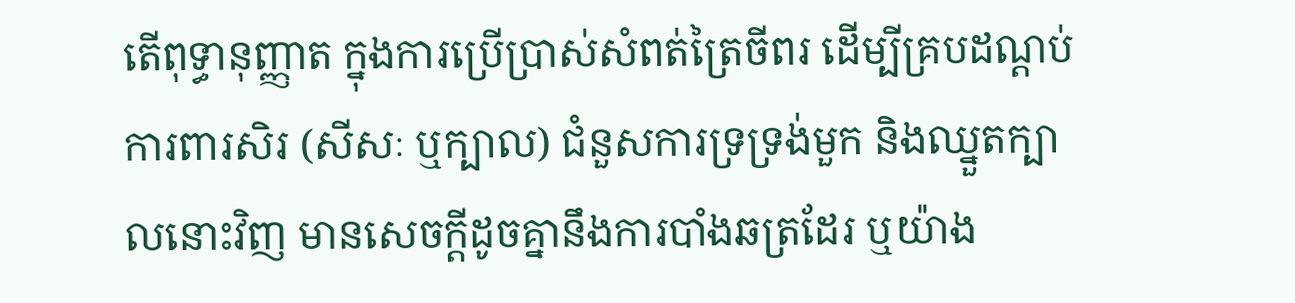តើពុទ្ធានុញ្ញាត ក្នុងការប្រើប្រាស់សំពត់ត្រៃចីពរ ដើម្បីគ្របដណ្ដប់ការពារសិរ (សីសៈ ឬក្បាល) ជំនួសការទ្រទ្រង់មួក និងឈ្នួតក្បាលនោះវិញ មានសេចក្ដីដូចគ្នានឹងការបាំងឆត្រដែរ ឬយ៉ាង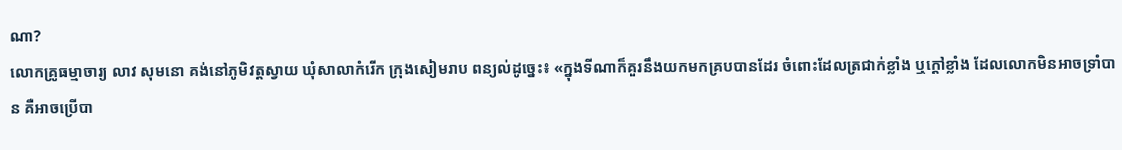ណា?
លោកគ្រូធម្មាចារ្យ លាវ សុមនោ គង់នៅភូមិវត្តស្វាយ ឃុំសាលាកំរើក ក្រុងសៀមរាប ពន្យល់ដូច្នេះ៖ «ក្នុងទីណាក៏គួរនឹងយកមកគ្របបានដែរ ចំពោះដែលត្រជាក់ខ្លាំង ឬក្ដៅខ្លាំង ដែលលោកមិនអាចទ្រាំបាន គឺអាចប្រើបា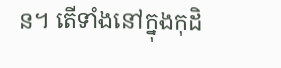ន។ តើទាំងនៅក្នុងកុដិ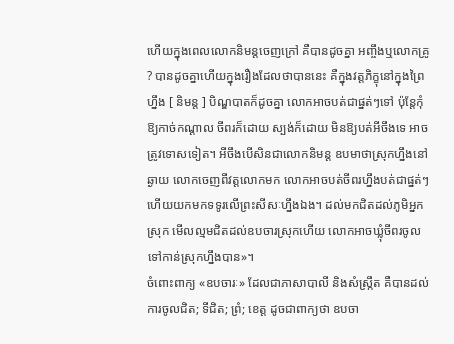ហើយក្នុងពេលលោកនិមន្តចេញក្រៅ គឺបានដូចគ្នា អញ្ចឹងឬលោកគ្រូ ? បានដូចគ្នាហើយក្នុងរឿងដែលថាបាននេះ គឺក្នុងវត្តភិក្ខុនៅក្នុងព្រៃហ្នឹង [ និមន្ត ] បិណ្ឌបាតក៏ដូចគ្នា លោកអាចបត់ជាផ្នត់ៗទៅ ប៉ុន្តែកុំឱ្យកាច់កណ្ដាល ចីពរក៏ដោយ ស្បង់ក៏ដោយ មិនឱ្យបត់អីចឹងទេ អាចត្រូវទោសទៀត។ អីចឹងបើសិនជាលោកនិមន្ត ឧបមាថាស្រុកហ្នឹងនៅឆ្ងាយ លោកចេញពីវត្តលោកមក លោកអាចបត់ចីពរហ្នឹងបត់ជាផ្នត់ៗ ហើយយកមកទទូរលើព្រះសីសៈហ្នឹងឯង។ ដល់មកជិតដល់ភូមិអ្នកស្រុក មើលល្មមជិតដល់ឧបចារស្រុកហើយ លោកអាចឃ្លុំចីពរចូលទៅកាន់ស្រុកហ្នឹងបាន»។
ចំពោះពាក្យ «ឧបចារៈ» ដែលជាភាសាបាលី និងសំស្ក្រឹត គឺបានដល់ការចូលជិត; ទីជិត; ព្រំ; ខេត្ត ដូចជាពាក្យថា ឧបចា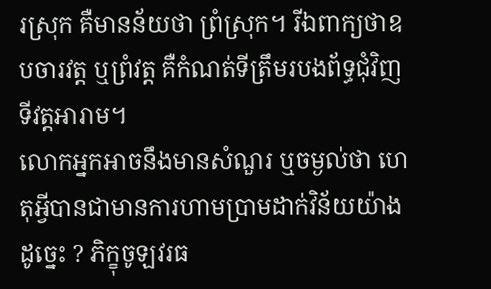រស្រុក គឺមានន័យថា ព្រំស្រុក។ រីឯពាក្យថាឧបចារវត្ត ឬព្រំវត្ត គឺកំណត់ទីត្រឹមរបងព័ទ្ធជុំវិញទីវត្តអារាម។
លោកអ្នកអាចនឹងមានសំណួរ ឬចម្ងល់ថា ហេតុអ្វីបានជាមានការហាមប្រាមដាក់វិន័យយ៉ាងដូច្នេះ ? ភិក្ខុចូឡវរធ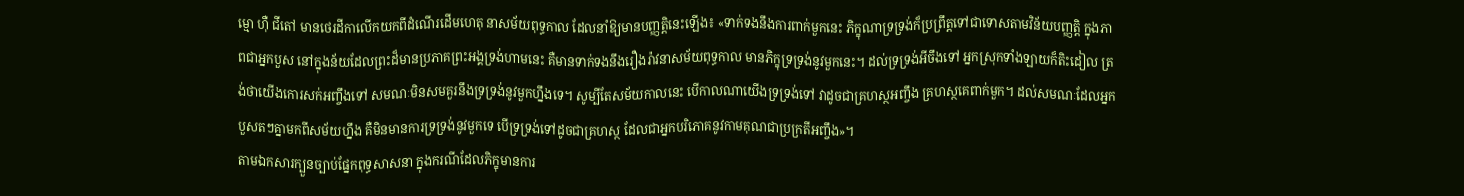ម្មោ ហ៊ឺ ជីតៅ មានថេរដីកាលើកយកពីដំណើរដើមហេតុ នាសម័យពុទ្ធកាល ដែលនាំឱ្យមានបញ្ញត្តិនេះឡើង៖ «ទាក់ទងនឹងការពាក់មួកនេះ ភិក្ខុណាទ្រទ្រង់ក៏ប្រព្រឹត្តទៅជាទោសតាមវិន័យបញ្ញត្តិ ក្នុងភាពជាអ្នកបួស នៅក្នុងន័យដែលព្រះដ៏មានប្រភាគព្រះអង្គទ្រង់ហាមនេះ គឺមានទាក់ទងនឹងរឿងរ៉ាវនាសម័យពុទ្ធកាល មានភិក្ខុទ្រទ្រង់នូវមួកនេះ។ ដល់ទ្រទ្រង់អីចឹងទៅ អ្នកស្រុកទាំងឡាយក៏តិះដៀល ត្រង់ថាយើងកោរសក់អញ្ចឹងទៅ សមណៈមិនសមគួរនឹងទ្រទ្រង់នូវមួកហ្នឹងទេ។ សូម្បីតែសម័យកាលនេះ បើកាលណាយើងទ្រទ្រង់ទៅ វាដូចជាគ្រហស្ថអញ្ចឹង គ្រហស្ថគេពាក់មួក។ ដល់សមណៈដែលអ្នកបួសតៗគ្នាមកពីសម័យហ្នឹង គឺមិនមានការទ្រទ្រង់នូវមួកទេ បើទ្រទ្រង់ទៅដូចជាគ្រហស្ថ ដែលជាអ្នកបរិភោគនូវកាមគុណជាប្រក្រតីអញ្ចឹង»។
តាមឯកសារក្បួនច្បាប់ផ្នែកពុទ្ធសាសនា ក្នុងករណីដែលភិក្ខុមានការ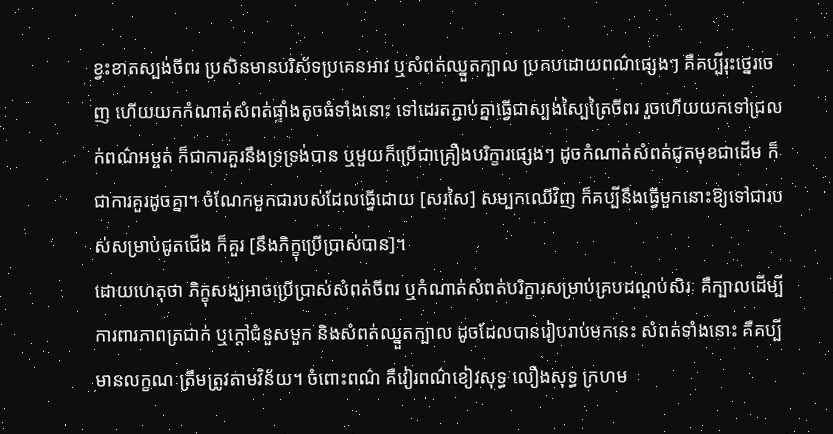ខ្វះខាតស្បង់ចីពរ ប្រសិនមានបរិស័ទប្រគេនអាវ ឬសំពត់ឈ្នួតក្បាល ប្រកបដោយពណ៌ផ្សេងៗ គឺគប្បីរុះថ្នេរចេញ ហើយយកកំណាត់សំពត់ផ្ទាំងតូចធំទាំងនោះ ទៅដេរតភ្ជាប់គ្នាធ្វើជាស្បង់ស្បៃត្រៃចីពរ រួចហើយយកទៅជ្រលក់ពណ៌អម្ចត់ ក៏ជាការគួរនឹងទ្រទ្រង់បាន ឬមួយក៏ប្រើជាគ្រឿងបរិក្ខារផ្សេងៗ ដូចកំណាត់សំពត់ជូតមុខជាដើម ក៏ជាការគួរដូចគ្នា។ ចំណែកមួកជារបស់ដែលធ្វើដោយ [សរសៃ] សម្បកឈើវិញ ក៏គប្បីនឹងធ្វើមួកនោះឱ្យទៅជារបស់សម្រាប់ជូតជើង ក៏គួរ [នឹងភិក្ខុប្រើប្រាស់បាន]។
ដោយហេតុថា ភិក្ខុសង្ឃអាចប្រើប្រាស់សំពត់ចីពរ ឬកំណាត់សំពត់បរិក្ខារសម្រាប់គ្របដណ្ដប់សិរៈ គឺក្បាលដើម្បីការពារភាពត្រជាក់ ឬក្ដៅជំនួសមួក និងសំពត់ឈ្នួតក្បាល ដូចដែលបានរៀបរាប់មកនេះ សំពត់ទាំងនោះ គឺគប្បីមានលក្ខណៈត្រឹមត្រូវតាមវិន័យ។ ចំពោះពណ៌ គឺវៀរពណ៌ខៀវសុទ្ធ លឿងសុទ្ធ ក្រហម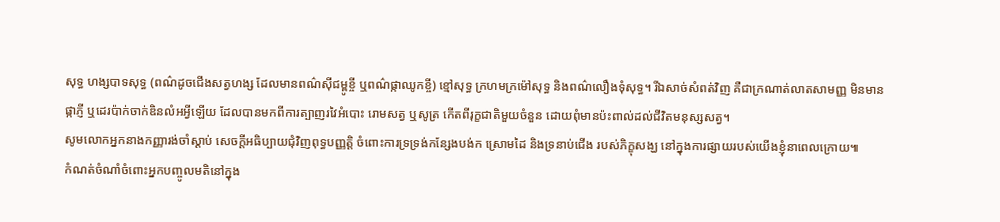សុទ្ធ ហង្សបាទសុទ្ធ (ពណ៌ដូចជើងសត្វហង្ស ដែលមានពណ៌ស៊ីជម្ពូខ្ចី ឬពណ៌ផ្កាឈូកខ្ចី) ខ្មៅសុទ្ធ ក្រហមក្រម៉ៅសុទ្ធ និងពណ៌លឿងទុំសុទ្ធ។ រីឯសាច់សំពត់វិញ គឺជាក្រណាត់លាតសាមញ្ញ មិនមានផ្កាភ្ញី ឬដេរប៉ាក់ចាក់ឌិនលំអអ្វីឡើយ ដែលបានមកពីការត្បាញរវៃអំបោះ រោមសត្វ ឬសូត្រ កើតពីរុក្ខជាតិមួយចំនួន ដោយពុំមានប៉ះពាល់ដល់ជីវិតមនុស្សសត្វ។
សូមលោកអ្នកនាងកញ្ញារង់ចាំស្ដាប់ សេចក្ដីអធិប្បាយជុំវិញពុទ្ធបញ្ញត្តិ ចំពោះការទ្រទ្រង់កន្សែងបង់ក ស្រោមដៃ និងទ្រនាប់ជើង របស់ភិក្ខុសង្ឃ នៅក្នុងការផ្សាយរបស់យើងខ្ញុំនាពេលក្រោយ៕
កំណត់ចំណាំចំពោះអ្នកបញ្ចូលមតិនៅក្នុង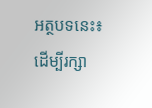អត្ថបទនេះ៖
ដើម្បីរក្សា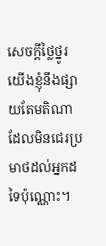សេចក្ដីថ្លៃថ្នូរ យើងខ្ញុំនឹងផ្សាយតែមតិណា ដែលមិនជេរប្រមាថដល់អ្នកដទៃប៉ុណ្ណោះ។